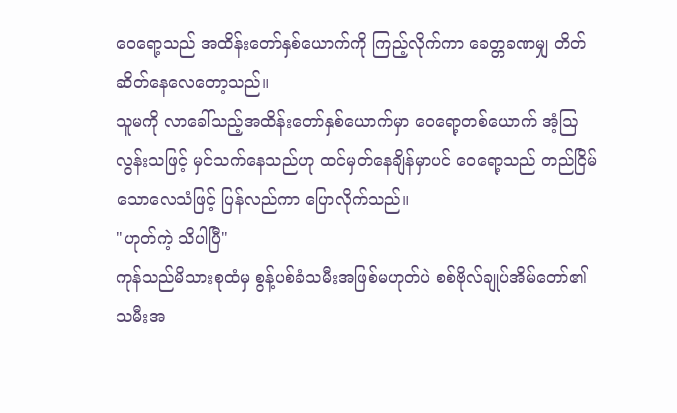ဝေရော့သည် အထိန်းတော်နှစ်ယောက်ကို ကြည့်လိုက်ကာ ခေတ္တခဏမျှ တိတ်ဆိတ်နေလေတော့သည်။
သူမကို လာခေါ်သည့်အထိန်းတော်နှစ်ယောက်မှာ ဝေရော့တစ်ယောက် အံ့ဩလွန်းသဖြင့် မှင်သက်နေသည်ဟု ထင်မှတ်နေချိန်မှာပင် ဝေရော့သည် တည်ငြိမ်သောလေသံဖြင့် ပြန်လည်ကာ ပြောလိုက်သည်။
"ဟုတ်ကဲ့ သိပါပြီ"
ကုန်သည်မိသားစုထံမှ စွန့်ပစ်ခံသမီးအဖြစ်မဟုတ်ပဲ စစ်ဗိုလ်ချုပ်အိမ်တော်၏ သမီးအ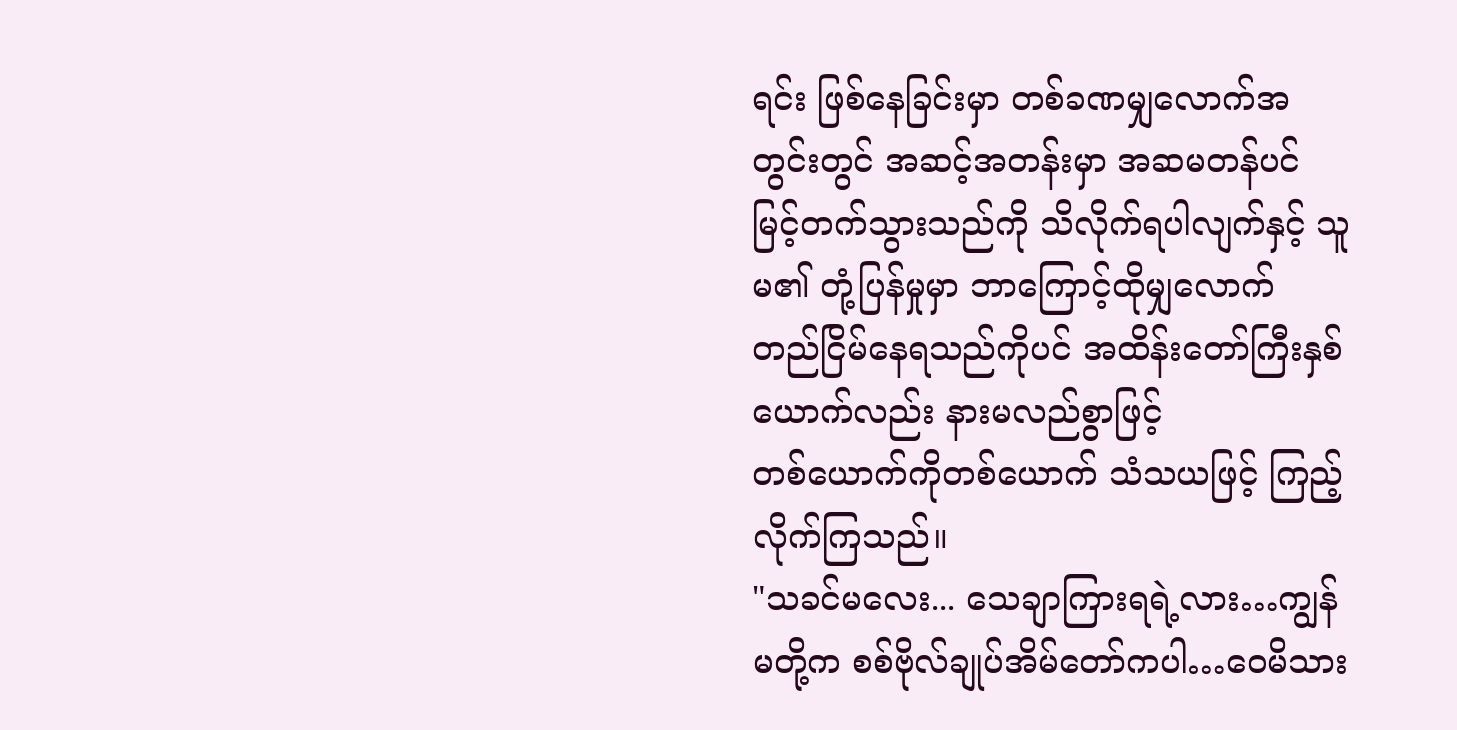ရင်း ဖြစ်နေခြင်းမှာ တစ်ခဏမျှလောက်အတွင်းတွင် အဆင့်အတန်းမှာ အဆမတန်ပင် မြင့်တက်သွားသည်ကို သိလိုက်ရပါလျက်နှင့် သူမ၏ တုံ့ပြန်မှုမှာ ဘာကြောင့်ထိုမျှလောက် တည်ငြိမ်နေရသည်ကိုပင် အထိန်းတော်ကြီးနှစ်ယောက်လည်း နားမလည်စွာဖြင့်
တစ်ယောက်ကိုတစ်ယောက် သံသယဖြင့် ကြည့်လိုက်ကြသည်။
"သခင်မလေး... သေချာကြားရရဲ့လား…ကျွန်မတို့က စစ်ဗိုလ်ချုပ်အိမ်တော်ကပါ…ဝေမိသား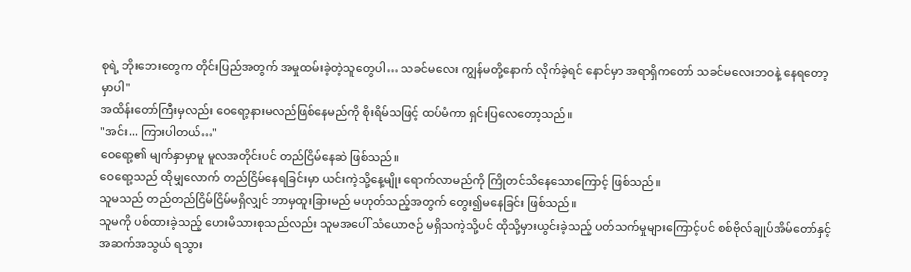စုရဲ့ ဘိုးဘေးတွေက တိုင်းပြည်အတွက် အမှုထမ်းခဲ့တဲ့သူတွေပါ… သခင်မလေး ကျွန်မတို့နောက် လိုက်ခဲ့ရင် နောင်မှာ အရာရှိကတော် သခင်မလေးဘဝနဲ့ နေရတော့မှာပါ"
အထိန်းတော်ကြီးမှလည်း ဝေရော့နားမလည်ဖြစ်နေမည်ကို စိုးရိမ်သဖြင့် ထပ်မံကာ ရှင်းပြလေတော့သည်။
"အင်း... ကြားပါတယ်…"
ဝေရော့၏ မျက်နှာမှာမူ မူလအတိုင်းပင် တည်ငြိမ်နေဆဲ ဖြစ်သည်။
ဝေရော့သည် ထိုမျှလောက် တည်ငြိမ်နေရခြင်းမှာ ယင်းကဲ့သို့နေ့မျိုး ရောက်လာမည်ကို ကြိုတင်သိနေသောကြောင့် ဖြစ်သည်။
သူမသည် တည်တည်ငြိမ်ငြိမ်မရှိလျှင် ဘာမှထူးခြားမည် မဟုတ်သည့်အတွက် တွေး၍မနေခြင်း ဖြစ်သည်။
သူမကို ပစ်ထားခဲ့သည့် ဟေးမိသားစုသည်လည်း သူမအပေါ် သံယောဇဉ် မရှိသကဲ့သို့ပင် ထိုသို့မှားယွင်းခဲ့သည့် ပတ်သက်မှုများကြောင့်ပင် စစ်ဗိုလ်ချုပ်အိမ်တော်နှင့် အဆက်အသွယ် ရသွား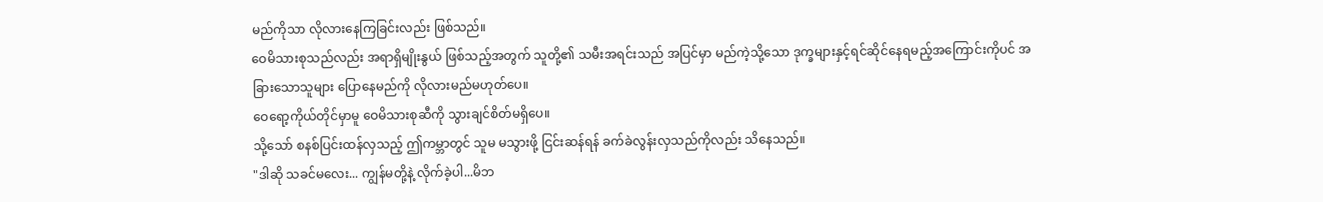မည်ကိုသာ လိုလားနေကြခြင်းလည်း ဖြစ်သည်။
ဝေမိသားစုသည်လည်း အရာရှိမျိုးနွယ် ဖြစ်သည့်အတွက် သူတို့၏ သမီးအရင်းသည် အပြင်မှာ မည်ကဲ့သို့သော ဒုက္ခများနှင့်ရင်ဆိုင်နေရမည့်အကြောင်းကိုပင် အခြားသောသူများ ပြောနေမည်ကို လိုလားမည်မဟုတ်ပေ။
ဝေရော့ကိုယ်တိုင်မှာမူ ဝေမိသားစုဆီကို သွားချင်စိတ်မရှိပေ။
သို့သော် စနစ်ပြင်းထန်လှသည့် ဤကမ္ဘာတွင် သူမ မသွားဖို့ ငြင်းဆန်ရန် ခက်ခဲလွန်းလှသည်ကိုလည်း သိနေသည်။
"ဒါဆို သခင်မလေး... ကျွန်မတို့နဲ့ လိုက်ခဲ့ပါ...မိဘ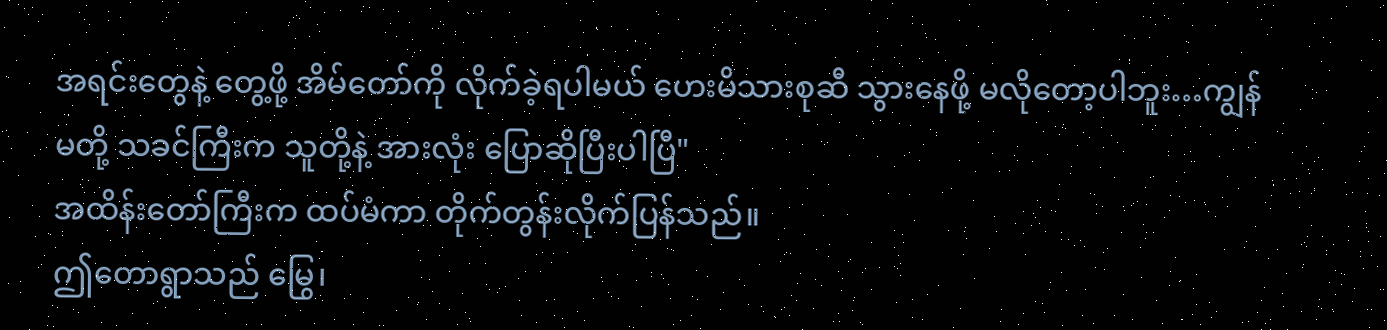အရင်းတွေနဲ့ တွေ့ဖို့ အိမ်တော်ကို လိုက်ခဲ့ရပါမယ် ဟေးမိသားစုဆီ သွားနေဖို့ မလိုတော့ပါဘူး…ကျွန်မတို့ သခင်ကြီးက သူတို့နဲ့ အားလုံး ပြောဆိုပြီးပါပြီ"
အထိန်းတော်ကြီးက ထပ်မံကာ တိုက်တွန်းလိုက်ပြန်သည်။
ဤတောရွာသည် မြွေ၊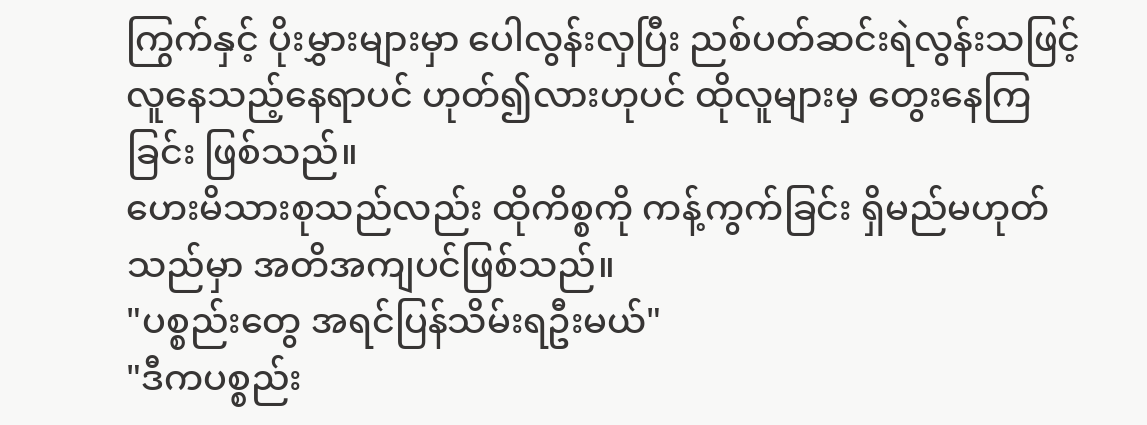ကြွက်နှင့် ပိုးမွှားများမှာ ပေါလွန်းလှပြီး ညစ်ပတ်ဆင်းရဲလွန်းသဖြင့် လူနေသည့်နေရာပင် ဟုတ်၍လားဟုပင် ထိုလူများမှ တွေးနေကြခြင်း ဖြစ်သည်။
ဟေးမိသားစုသည်လည်း ထိုကိစ္စကို ကန့်ကွက်ခြင်း ရှိမည်မဟုတ်သည်မှာ အတိအကျပင်ဖြစ်သည်။
"ပစ္စည်းတွေ အရင်ပြန်သိမ်းရဦးမယ်"
"ဒီကပစ္စည်း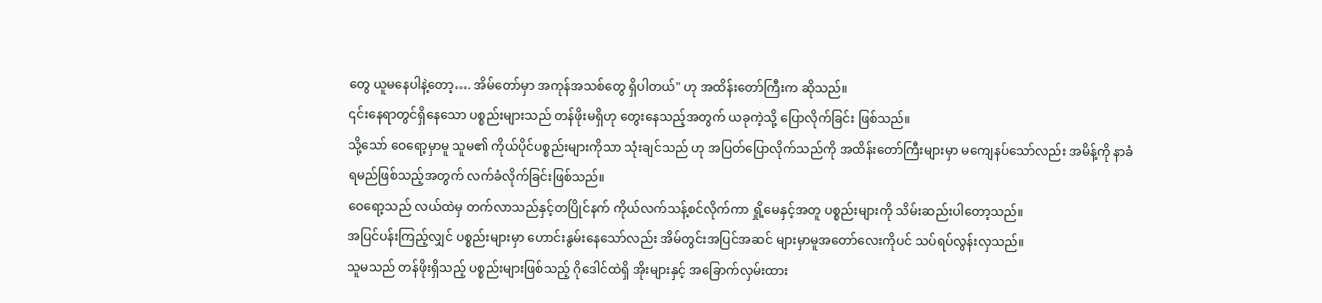တွေ ယူမနေပါနဲ့တော့…. အိမ်တော်မှာ အကုန်အသစ်တွေ ရှိပါတယ်" ဟု အထိန်းတော်ကြီးက ဆိုသည်။
၎င်းနေရာတွင်ရှိနေသော ပစ္စည်းများသည် တန်ဖိုးမရှိဟု တွေးနေသည့်အတွက် ယခုကဲ့သို့ ပြောလိုက်ခြင်း ဖြစ်သည်။
သို့သော် ဝေရော့မှာမူ သူမ၏ ကိုယ်ပိုင်ပစ္စည်းများကိုသာ သုံးချင်သည် ဟု အပြတ်ပြောလိုက်သည်ကို အထိန်းတော်ကြီးများမှာ မကျေနပ်သော်လည်း အမိန့်ကို နာခံရမည်ဖြစ်သည့်အတွက် လက်ခံလိုက်ခြင်းဖြစ်သည်။
ဝေရော့သည် လယ်ထဲမှ တက်လာသည်နှင့်တပြိုင်နက် ကိုယ်လက်သန့်စင်လိုက်ကာ ရှို့မေနှင့်အတူ ပစ္စည်းများကို သိမ်းဆည်းပါတော့သည်။
အပြင်ပန်းကြည့်လျှင် ပစ္စည်းများမှာ ဟောင်းနွမ်းနေသော်လည်း အိမ်တွင်းအပြင်အဆင် များမှာမူအတော်လေးကိုပင် သပ်ရပ်လွန်းလှသည်။
သူမသည် တန်ဖိုးရှိသည့် ပစ္စည်းများဖြစ်သည့် ဂိုဒေါင်ထဲရှိ အိုးများနှင့် အခြောက်လှမ်းထား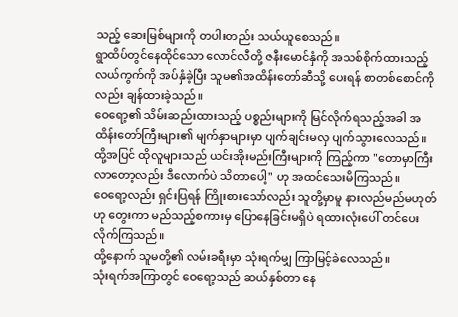သည့် ဆေးမြစ်များကို တပါးတည်း သယ်ယူစေသည်။
ရွာထိပ်တွင်နေထိုင်သော လောင်လီတို့ ဇနီးမောင်နှံကို အသစ်စိုက်ထားသည့် လယ်ကွက်ကို အပ်နှံခဲ့ပြီး သူမ၏အထိန်းတော်ဆီသို့ ပေးရန် စာတစ်စောင်ကိုလည်း ချန်ထားခဲ့သည်။
ဝေရော့၏ သိမ်းဆည်းထားသည့် ပစ္စည်းများကို မြင်လိုက်ရသည့်အခါ အထိန်းတော်ကြီးများ၏ မျက်နှာများမှာ ပျက်ချင်းမလှ ပျက်သွားလေသည်။
ထို့အပြင် ထိုလူများသည် ယင်းအိုးမည်းကြီးများကို ကြည့်ကာ "တောမှာကြီးလာတော့လည်း ဒီလောက်ပဲ သိတာပေါ့" ဟု အထင်သေးမိကြသည်။
ဝေရော့လည်း ရှင်းပြရန် ကြိုးစားသော်လည်း သူတို့မှာမူ နားလည်မည်မဟုတ်ဟု တွေးကာ မည်သည့်စကားမှ ပြောနေခြင်းမရှိပဲ ရထားလုံးပေါ် တင်ပေးလိုက်ကြသည်။
ထို့နောက် သူမတို့၏ လမ်းခရီးမှာ သုံးရက်မျှ ကြာမြင့်ခဲလေသည်။
သုံးရက်အကြာတွင် ဝေရော့သည် ဆယ်နှစ်တာ နေ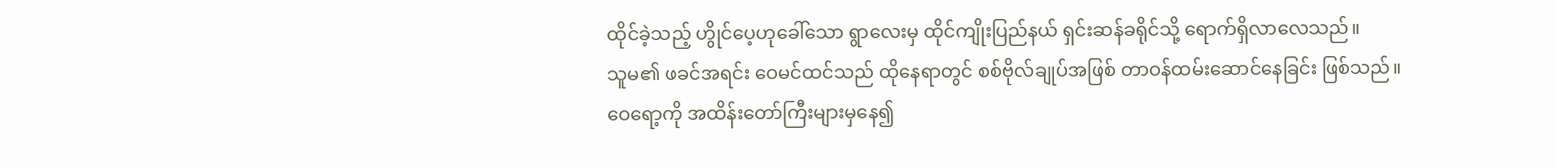ထိုင်ခဲ့သည့် ဟွိုင်ပေ့ဟုခေါ်သော ရွာလေးမှ ထိုင်ကျိုးပြည်နယ် ရှင်းဆန်ခရိုင်သို့ ရောက်ရှိလာလေသည်။
သူမ၏ ဖခင်အရင်း ဝေမင်ထင်သည် ထိုနေရာတွင် စစ်ဗိုလ်ချုပ်အဖြစ် တာဝန်ထမ်းဆောင်နေခြင်း ဖြစ်သည်။
ဝေရော့ကို အထိန်းတော်ကြီးများမှနေ၍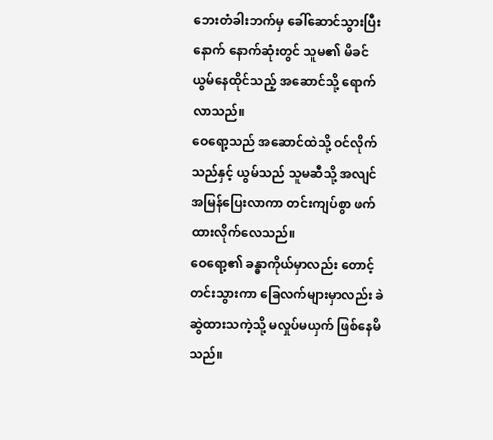ဘေးတံခါးဘက်မှ ခေါ်ဆောင်သွားပြီးနောက် နောက်ဆုံးတွင် သူမ၏ မိခင် ယွမ်နေထိုင်သည့် အဆောင်သို့ ရောက်လာသည်။
ဝေရော့သည် အဆောင်ထဲသို့ ဝင်လိုက်သည်နှင့် ယွမ်သည် သူမဆီသို့ အလျင်အမြန်ပြေးလာကာ တင်းကျပ်စွာ ဖက်ထားလိုက်လေသည်။
ဝေရော့၏ ခန္ဓာကိုယ်မှာလည်း တောင့်တင်းသွားကာ ခြေလက်များမှာလည်း ခဲဆွဲထားသကဲ့သို့ မလှုပ်မယှက် ဖြစ်နေမိသည်။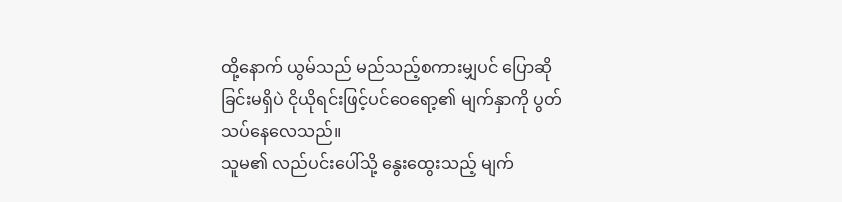ထို့နောက် ယွမ်သည် မည်သည့်စကားမျှပင် ပြောဆိုခြင်းမရှိပဲ ငိုယိုရင်းဖြင့်ပင်ဝေရော့၏ မျက်နှာကို ပွတ်သပ်နေလေသည်။
သူမ၏ လည်ပင်းပေါ်သို့ နွေးထွေးသည့် မျက်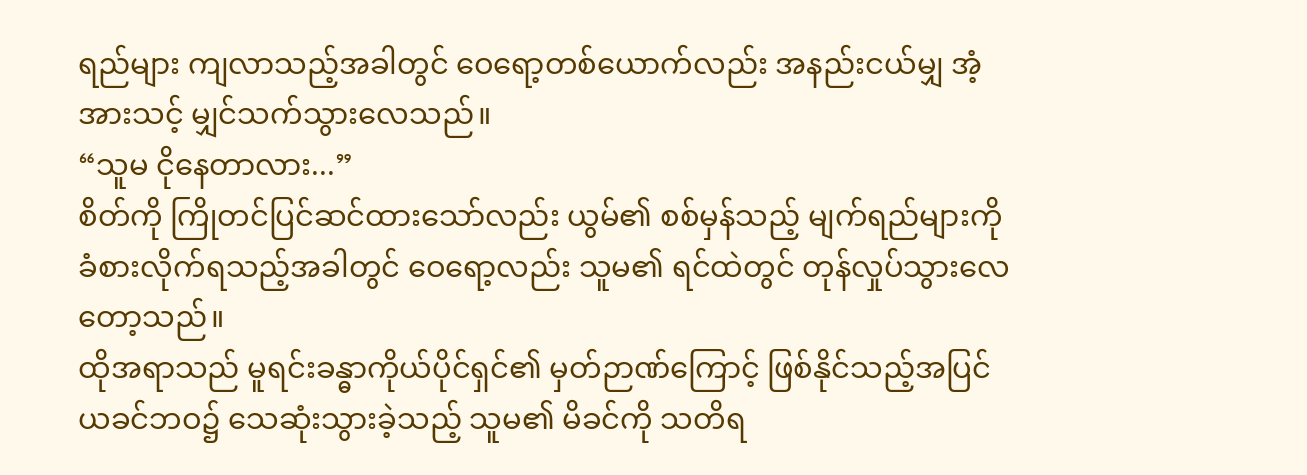ရည်များ ကျလာသည့်အခါတွင် ဝေရော့တစ်ယောက်လည်း အနည်းငယ်မျှ အံ့အားသင့် မျှင်သက်သွားလေသည်။
“သူမ ငိုနေတာလား...”
စိတ်ကို ကြိုတင်ပြင်ဆင်ထားသော်လည်း ယွမ်၏ စစ်မှန်သည့် မျက်ရည်များကို ခံစားလိုက်ရသည့်အခါတွင် ဝေရော့လည်း သူမ၏ ရင်ထဲတွင် တုန်လှုပ်သွားလေတော့သည်။
ထိုအရာသည် မူရင်းခန္ဓာကိုယ်ပိုင်ရှင်၏ မှတ်ဉာဏ်ကြောင့် ဖြစ်နိုင်သည့်အပြင် ယခင်ဘဝ၌ သေဆုံးသွားခဲ့သည့် သူမ၏ မိခင်ကို သတိရ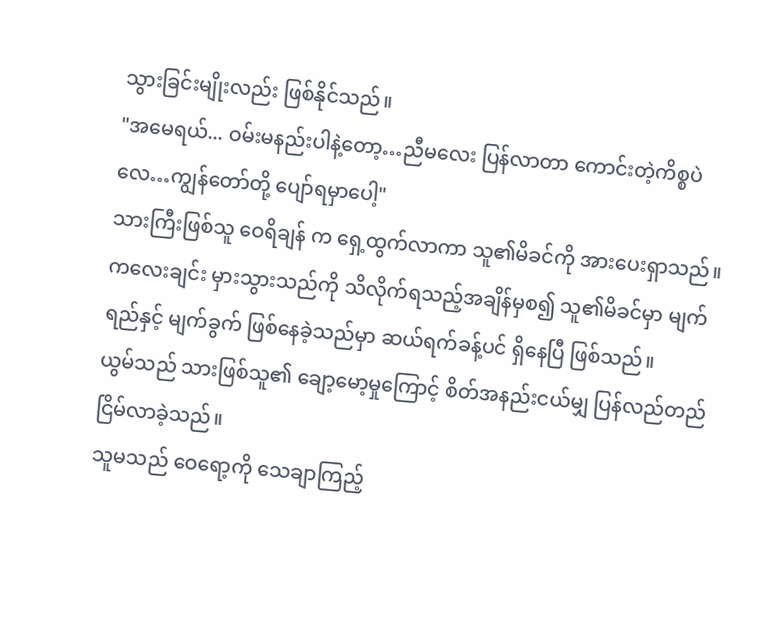သွားခြင်းမျိုးလည်း ဖြစ်နိုင်သည်။
"အမေရယ်... ဝမ်းမနည်းပါနဲ့တော့…ညီမလေး ပြန်လာတာ ကောင်းတဲ့ကိစ္စပဲလေ…ကျွန်တော်တို့ ပျော်ရမှာပေါ့"
သားကြီးဖြစ်သူ ဝေရိချန် က ရှေ့ထွက်လာကာ သူ၏မိခင်ကို အားပေးရှာသည်။
ကလေးချင်း မှားသွားသည်ကို သိလိုက်ရသည့်အချိန်မှစ၍ သူ၏မိခင်မှာ မျက်ရည်နှင့် မျက်ခွက် ဖြစ်နေခဲ့သည်မှာ ဆယ်ရက်ခန့်ပင် ရှိနေပြီ ဖြစ်သည်။
ယွမ်သည် သားဖြစ်သူ၏ ချော့မော့မှုကြောင့် စိတ်အနည်းငယ်မျှ ပြန်လည်တည်ငြိမ်လာခဲ့သည်။
သူမသည် ဝေရော့ကို သေချာကြည့်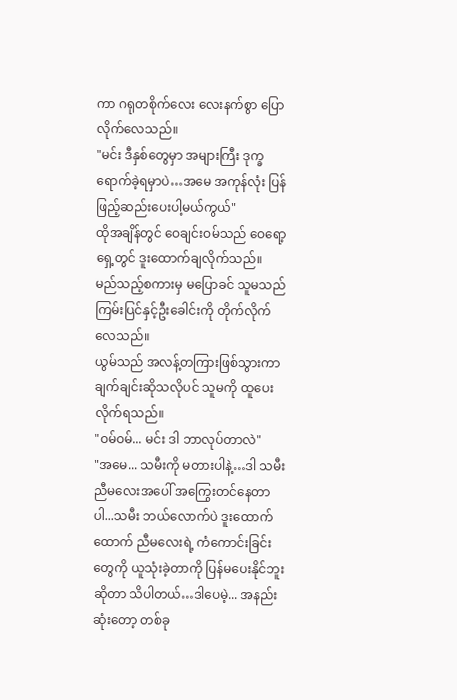ကာ ဂရုတစိုက်လေး လေးနက်စွာ ပြောလိုက်လေသည်။
"မင်း ဒီနှစ်တွေမှာ အများကြီး ဒုက္ခရောက်ခဲ့ရမှာပဲ…အမေ အကုန်လုံး ပြန်ဖြည့်ဆည်းပေးပါ့မယ်ကွယ်"
ထိုအချိန်တွင် ဝေချင်းဝမ်သည် ဝေရော့ရှေ့တွင် ဒူးထောက်ချလိုက်သည်။
မည်သည့်စကားမှ မပြောခင် သူမသည် ကြမ်းပြင်နှင့်ဦးခေါင်းကို တိုက်လိုက်လေသည်။
ယွမ်သည် အလန့်တကြားဖြစ်သွားကာ ချက်ချင်းဆိုသလိုပင် သူမကို ထူပေးလိုက်ရသည်။
"ဝမ်ဝမ်... မင်း ဒါ ဘာလုပ်တာလဲ"
"အမေ... သမီးကို မတားပါနဲ့…ဒါ သမီး ညီမလေးအပေါ် အကြွေးတင်နေတာပါ...သမီး ဘယ်လောက်ပဲ ဒူးထောက်ထောက် ညီမလေးရဲ့ ကံကောင်းခြင်းတွေကို ယူသုံးခဲ့တာကို ပြန်မပေးနိုင်ဘူးဆိုတာ သိပါတယ်…ဒါပေမဲ့... အနည်းဆုံးတော့ တစ်ခု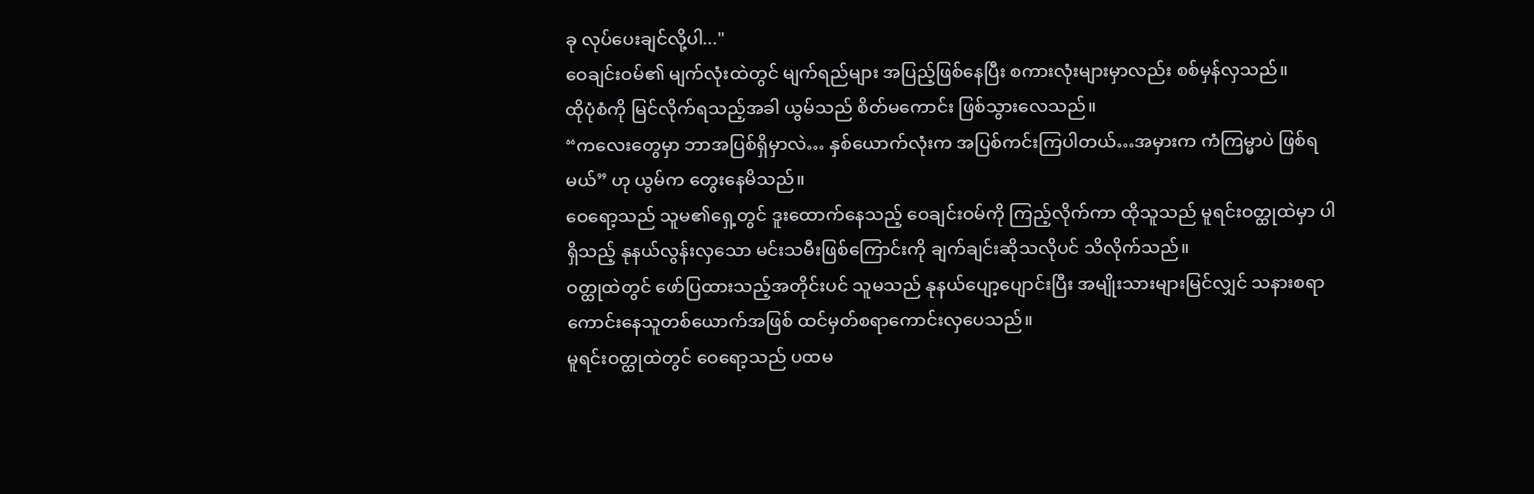ခု လုပ်ပေးချင်လို့ပါ..."
ဝေချင်းဝမ်၏ မျက်လုံးထဲတွင် မျက်ရည်များ အပြည့်ဖြစ်နေပြီး စကားလုံးများမှာလည်း စစ်မှန်လှသည်။
ထိုပုံစံကို မြင်လိုက်ရသည့်အခါ ယွမ်သည် စိတ်မကောင်း ဖြစ်သွားလေသည်။
“ကလေးတွေမှာ ဘာအပြစ်ရှိမှာလဲ… နှစ်ယောက်လုံးက အပြစ်ကင်းကြပါတယ်…အမှားက ကံကြမ္မာပဲ ဖြစ်ရမယ်” ဟု ယွမ်က တွေးနေမိသည်။
ဝေရော့သည် သူမ၏ရှေ့တွင် ဒူးထောက်နေသည့် ဝေချင်းဝမ်ကို ကြည့်လိုက်ကာ ထိုသူသည် မူရင်းဝတ္ထုထဲမှာ ပါရှိသည့် နုနယ်လွန်းလှသော မင်းသမီးဖြစ်ကြောင်းကို ချက်ချင်းဆိုသလိုပင် သိလိုက်သည်။
ဝတ္ထုထဲတွင် ဖော်ပြထားသည့်အတိုင်းပင် သူမသည် နုနယ်ပျော့ပျောင်းပြီး အမျိုးသားများမြင်လျှင် သနားစရာ ကောင်းနေသူတစ်ယောက်အဖြစ် ထင်မှတ်စရာကောင်းလှပေသည်။
မူရင်းဝတ္ထုထဲတွင် ဝေရော့သည် ပထမ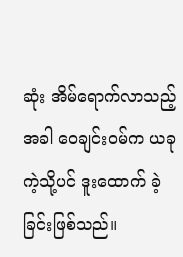ဆုံး အိမ်ရောက်လာသည့်အခါ ဝေချင်းဝမ်က ယခုကဲ့သို့ပင် ဒူးထောက် ခဲ့ခြင်းဖြစ်သည်။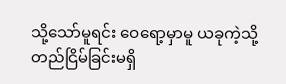သို့သော်မူရင်း ဝေရော့မှာမူ ယခုကဲ့သို့ တည်ငြိမ်ခြင်းမရှိ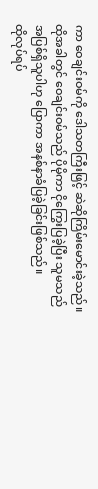ကာ ဝေချင်းဝမ်ကို ဒေါသတကြီးဖြင့် ဆဲဆိုကြိမ်းမောင်းခဲ့သည်။
ထိုအခါတွင် ဝေချင်းဝမ်သည် ပိုမိုကာ ငိုကြွေးပြခဲ့ပြီး သူမသည် အပြစ်ရှိသူပါဟု ပြောကာ အနစ်နာခံပြခဲ့ခြင်းဖြစ်သည်။
ထိုလုပ်ရပ်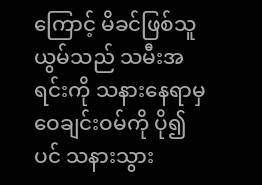ကြောင့် မိခင်ဖြစ်သူ ယွမ်သည် သမီးအရင်းကို သနားနေရာမှ ဝေချင်းဝမ်ကို ပို၍ပင် သနားသွား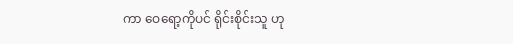ကာ ဝေရော့ကိုပင် ရိုင်းစိုင်းသူ ဟု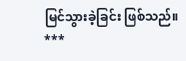မြင်သွားခဲ့ခြင်း ဖြစ်သည်။
***